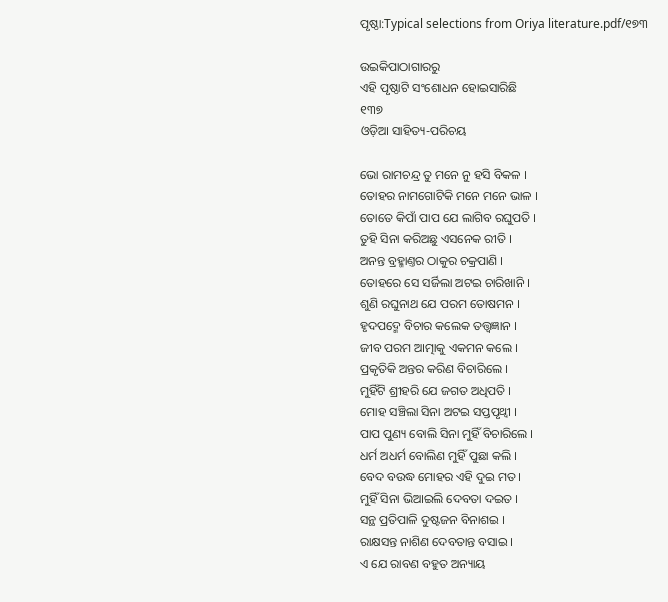ପୃଷ୍ଠା:Typical selections from Oriya literature.pdf/୧୭୩

ଉଇକିପାଠାଗାର‌ରୁ
ଏହି ପୃଷ୍ଠାଟି ସଂଶୋଧନ ହୋଇସାରିଛି
୧୩୭
ଓଡ଼ିଆ ସାହିତ୍ୟ-ପରିଚୟ

ଭୋ ରାମଚନ୍ଦ୍ର ତୁ ମନେ ନୁ ହସି ବିକଳ ।
ତୋହର ନାମଗୋଟିକି ମନେ ମନେ ଭାଳ ।
ତୋତେ କିପାଁ ପାପ ଯେ ଲାଗିବ ରଘୁପତି ।
ତୁହି ସିନା କରିଅଛୁ ଏସନେକ ରୀତି ।
ଅନନ୍ତ ବ୍ରହ୍ମାଣ୍ତର ଠାକୁର ଚକ୍ରପାଣି ।
ତୋହରେ ସେ ସର୍ଜିଲା ଅଟଇ ଚାରିଖାନି ।
ଶୁଣି ରଘୁନାଥ ଯେ ପରମ ତୋଷମନ ।
ହୃଦପଦ୍ମେ ବିଚାର କଲେକ ତ‌ତ୍ତ୍ୱଜ୍ଞାନ ।
ଜୀବ ପରମ ଆତ୍ମାକୁ ଏକମନ କଲେ ।
ପ୍ରକୃତିକି ଅନ୍ତର କରିଣ ବିଚାରିଲେ ।
ମୁହିଁଟି ଶ୍ରୀହରି ଯେ ଜଗତ ଅଧିପତି ।
ମୋହ ସଞ୍ଚିଲା ସିନା ଅଟଇ ସପ୍ତ‌ପୃଥ୍ୱୀ ।
ପାପ ପୁଣ୍ୟ ବୋଲି ସିନା ମୁହିଁ ବିଚାରିଲେ ।
ଧର୍ମ ଅଧର୍ମ ବୋଲିଣ ମୁହିଁ ପୁଛା କଲି ।
ବେଦ ବଉଦ୍ଧ ମୋହର ଏହି ଦୁଇ ମତ ।
ମୁହିଁ ସିନା ଭିଆଇଲି ଦେବତା ଦଇତ ।
ସନ୍ଥ ପ୍ରତିପାଳି ଦୁଷ୍ଟଜନ ବିନାଶଇ ।
ରାକ୍ଷସନ୍ତ ନାଶିଣ ଦେବତାନ୍ତ ବସାଇ ।
ଏ ଯେ ରାବଣ ବ‌ହୁତ ଅନ୍ୟାୟ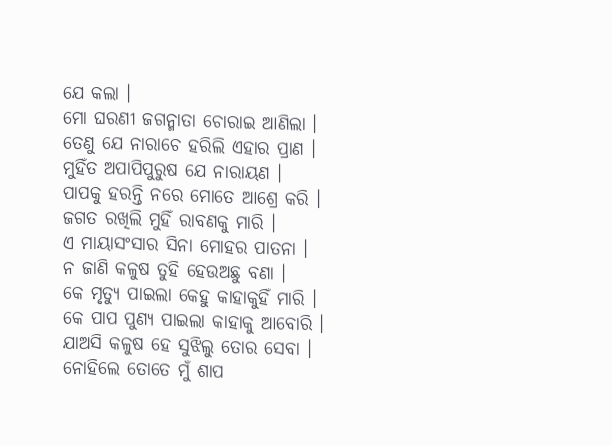ଯେ କଲା ।
ମୋ ଘରଣୀ ଜଗନ୍ମାତା ଚୋରାଇ ଆଣିଲା ।
ତେଣୁ ଯେ ନାରାଚେ ହରିଲି ଏହାର ପ୍ରାଣ ।
ମୁହିଁତ ଅପାପିପୁରୁଷ ଯେ ନାରାୟଣ ।
ପାପକୁ ହରନ୍ତି ନରେ ମୋତେ ଆଶ୍ରେ କରି ।
ଜଗତ ରଖିଲି ମୁହିଁ ରାବଣକୁ ମାରି ।
ଏ ମାୟାସଂସାର ସିନା ମୋହର ପାତନା ।
ନ ଜାଣି କଳୁଷ ତୁହି ହେଉଅଛୁ ବଣା ।
କେ ମୃତ୍ୟୁ ପାଇଲା କେହୁ କାହାକୁହିଁ ମାରି ।
କେ ପାପ ପୁଣ୍ୟ ପାଇଲା କାହାକୁ ଆବୋରି ।
ଯାଅସି କଳୁଷ ହେ ସୁଝିଲୁ ତୋର ସେବା ।
ନୋହିଲେ ତୋତେ ମୁଁ ଶାପ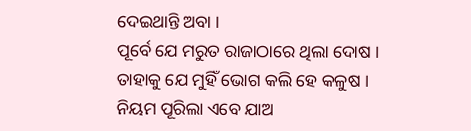ଦେଇଥାନ୍ତି ଅବା ।
ପୂର୍ବେ ଯେ ମରୁତ ରାଜାଠାରେ ଥିଲା ଦୋଷ ।
ତାହାକୁ ଯେ ମୁହିଁ ଭୋଗ କଲି ହେ କଳୁଷ ।
ନିୟମ ପୂରିଲା ଏବେ ଯାଅ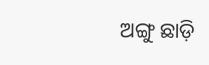ଅଙ୍ଗୁ ଛାଡ଼ି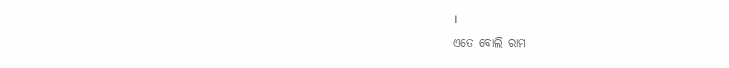।
ଏତେ ବୋଲି ରାମ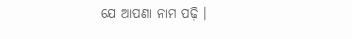ଯେ ଆପଣା ନାମ ପଢ଼ି ।